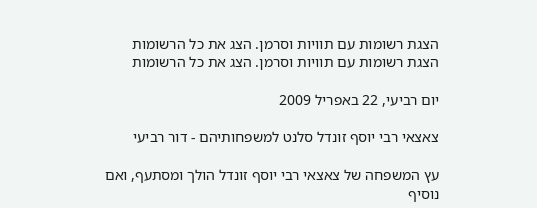הצגת רשומות עם תוויות וסרמן. הצג את כל הרשומות
הצגת רשומות עם תוויות וסרמן. הצג את כל הרשומות

יום רביעי, 22 באפריל 2009

צאצאי רבי יוסף זונדל סלנט למשפחותיהם - דור רביעי

עץ המשפחה של צאצאי רבי יוסף זונדל הולך ומסתעף, ואם נוסיף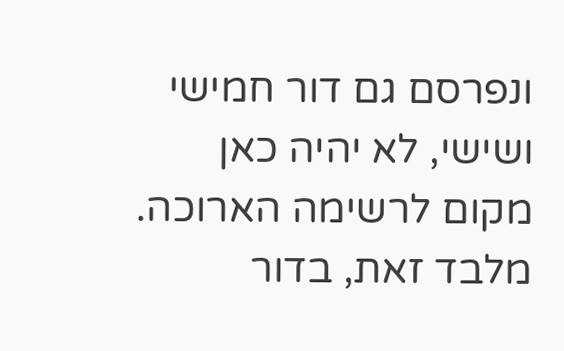ונפרסם גם דור חמישי ושישי, לא יהיה כאן מקום לרשימה הארוכה. מלבד זאת, בדור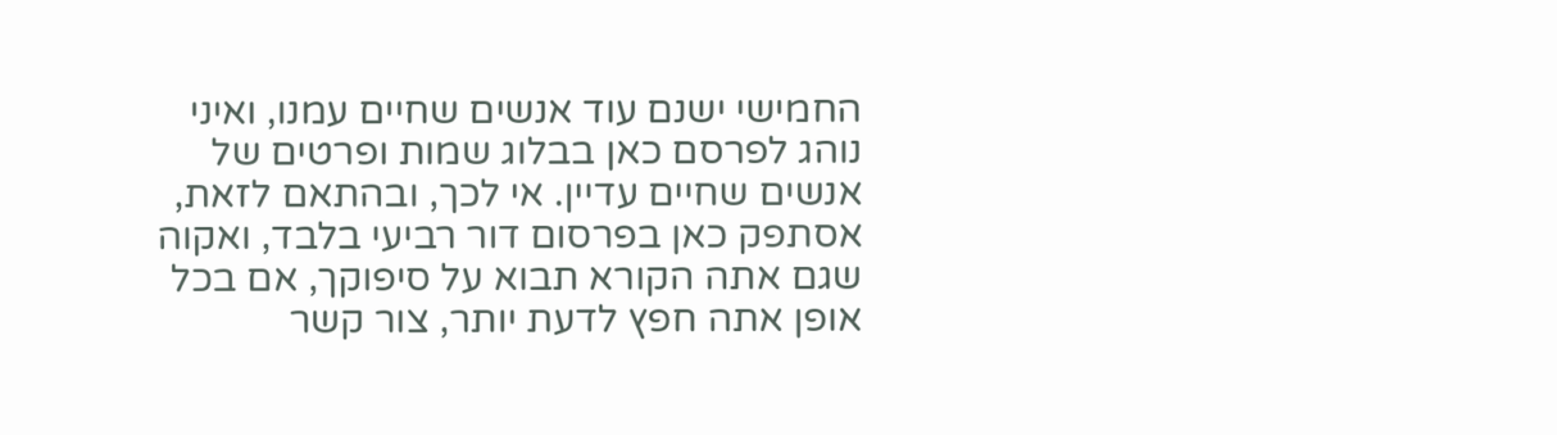החמישי ישנם עוד אנשים שחיים עמנו, ואיני נוהג לפרסם כאן בבלוג שמות ופרטים של אנשים שחיים עדיין. אי לכך, ובהתאם לזאת, אסתפק כאן בפרסום דור רביעי בלבד, ואקוה שגם אתה הקורא תבוא על סיפוקך, אם בכל אופן אתה חפץ לדעת יותר, צור קשר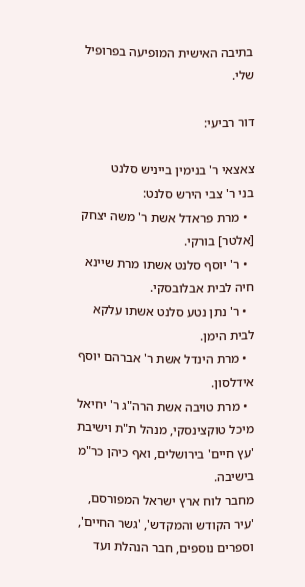בתיבה האישית המופיעה בפרופיל שלי.

דור רביעי:

צאצאי ר' בנימין בייניש סלנט
בני ר' צבי הירש סלנט:
  • מרת פראדל אשת ר' משה יצחק [אלטר] בורקי.
  • ר' יוסף סלנט אשתו מרת שיינא חיה לבית אבלובסקי.
  • ר' נתן נטע סלנט אשתו עלקא לבית הימן.
  • מרת הינדל אשת ר' אברהם יוסף אידלסון.
  • מרת טויבה אשת הרה"ג ר' יחיאל מיכל טוקצינסקי, מנהל ת"ת וישיבת 'עץ חיים' בירושלים, ואף כיהן כר"מ בישיבה.
מחבר לוח ארץ ישראל המפורסם, 'עיר הקודש והמקדש', 'גשר החיים', וספרים נוספים, חבר הנהלת ועד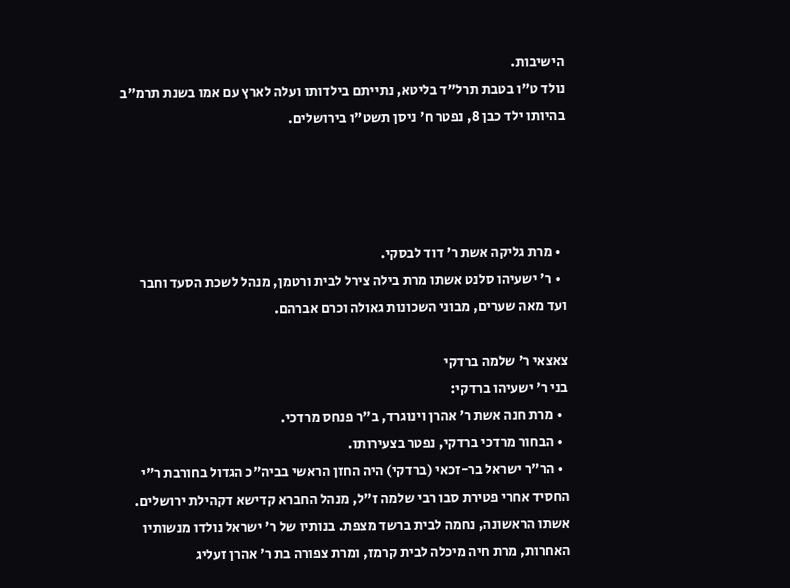הישיבות.
נולד ט"ו בטבת תרל"ד בליטא, נתייתם בילדותו ועלה לארץ עם אמו בשנת תרמ"ב בהיותו ילד כבן 8, נפטר ח' ניסן תשט"ו בירושלים.




  • מרת גליקה אשת ר' דוד לבסקי.
  • ר' ישעיהו סלנט אשתו מרת בילה צירל לבית ורטמן, מנהל לשכת הסעד וחבר ועד מאה שערים, מבוני השכונות גאולה וכרם אברהם.

צאצאי ר' שלמה ברדקי
בני ר' ישעיהו ברדקי:
  • מרת חנה אשת ר' אהרן וינוגרד, ב"ר פנחס מרדכי.
  • הבחור מרדכי ברדקי, נפטר בצעירותו.
  • הר"ר ישראל בר-זכאי (ברדקי) היה החזן הראשי בביה"כ הגדול בחורבת ר"י החסיד אחרי פטירת סבו רבי שלמה ז"ל, מנהל החברא קדישא דקהילת ירושלים. אשתו הראשונה, נחמה לבית ברשד מצפת. בנותיו של ר' ישראל נולדו מנשותיו האחרות, מרת חיה מיכלה לבית קרמז, ומרת צפורה בת ר' אהרן זעליג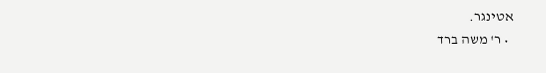אטינגר.
  • ר' משה ברד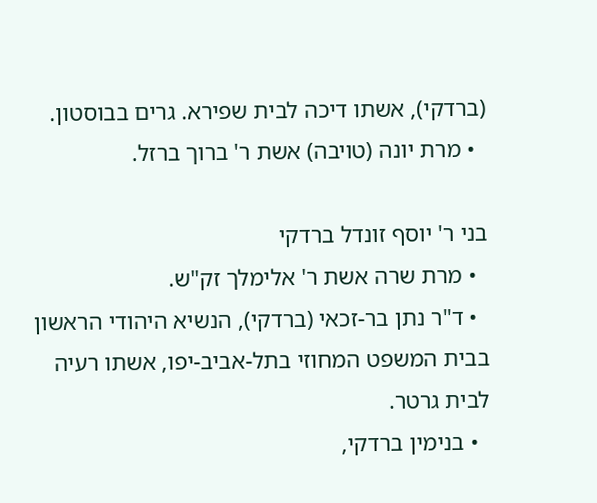(ברדקי), אשתו דיכה לבית שפירא. גרים בבוסטון.
  • מרת יונה (טויבה) אשת ר' ברוך ברזל.

בני ר' יוסף זונדל ברדקי
  • מרת שרה אשת ר' אלימלך זק"ש.
  • ד"ר נתן בר-זכאי (ברדקי), הנשיא היהודי הראשון בבית המשפט המחוזי בתל-אביב-יפו, אשתו רעיה לבית גרטר.
  • בנימין ברדקי,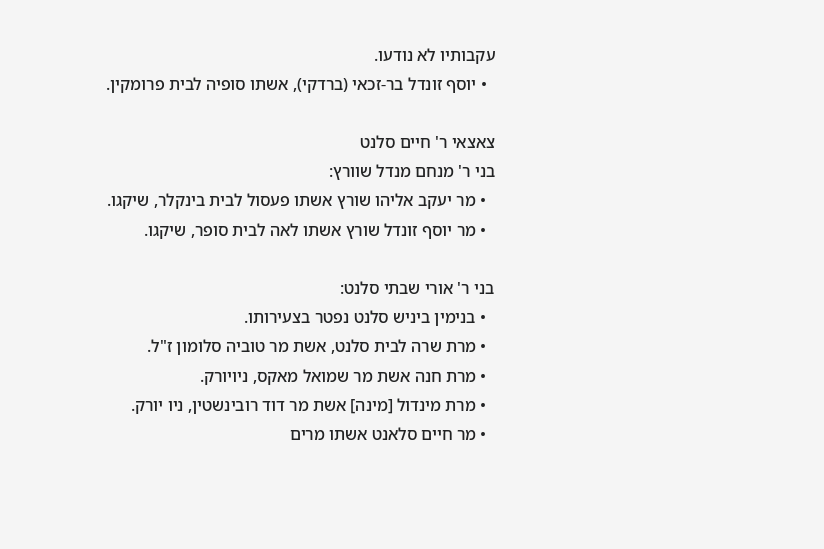עקבותיו לא נודעו.
  • יוסף זונדל בר-זכאי (ברדקי), אשתו סופיה לבית פרומקין.

צאצאי ר' חיים סלנט
בני ר' מנחם מנדל שוורץ:
  • מר יעקב אליהו שורץ אשתו פעסול לבית בינקלר, שיקגו.
  • מר יוסף זונדל שורץ אשתו לאה לבית סופר, שיקגו.

בני ר' אורי שבתי סלנט:
  • בנימין ביניש סלנט נפטר בצעירותו.
  • מרת שרה לבית סלנט, אשת מר טוביה סלומון ז"ל.
  • מרת חנה אשת מר שמואל מאקס, ניויורק.
  • מרת מינדול [מינה] אשת מר דוד רובינשטין, ניו יורק.
  • מר חיים סלאנט אשתו מרים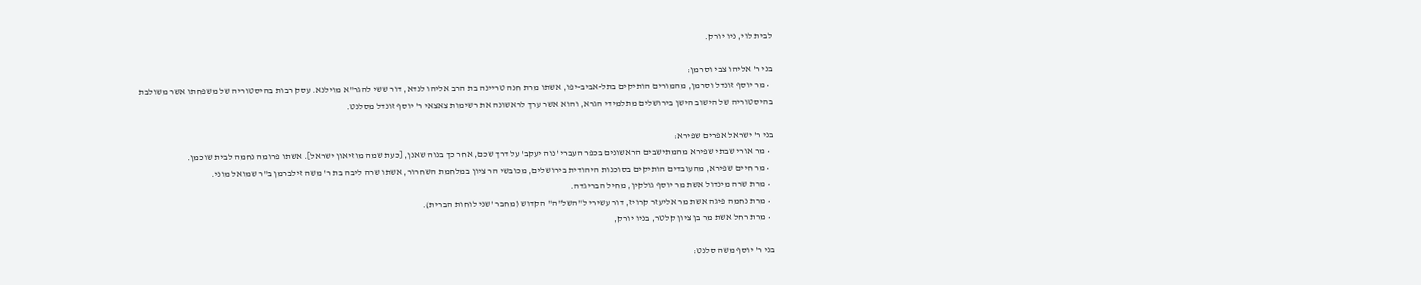לבית לוי, ניו יורק.

בני ר' אליהו צבי וסרמן:
  • מר יוסף זונדל וסרמן, מהמורים הותיקים בתל-אביב-יפו, אשתו מרת חנה טריינה בת הרב אליהו לנדא, דור ששי להגר"א מוילנא. עסק רבות בהיסטוריה של משפחתו אשר משולבת בהיסטוריה של הישוב הישן בירושלים מתלמידי הגרא, והוא אשר ערך לראשונה את רשימות צאצאי ר' יוסף זונדל מסלנט.

בני ר' ישראל אפרים שפירא:
  • מר אורי שבתי שפירא מהמתישבים הראשונים בכפר העברי 'נוה יעקב' על דרך שכם, אחר כך בנוה שאנן, [כעת שמה מוזיאון ישראל]. אשתו פרומה נחמה לבית שוכמן.
  • מר חיים שפירא, מהעובדים הותיקים בסוכנות היהודית בירושלים, מכובשי הר ציון במלחמת השחרור, אשתו שרה ליבה בת ר' משה זילברמן ב"ר שמואל מוני.
  • מרת שרה מינדול אשת מר יוסף גולקין, מחיל הבריגדה.
  • מרת נחמה פיגה אשת מר אליעזר קרויז, דור עשירי ל"השל"ה" הקדוש (מחבר 'שני לוחות הברית).
  • מרת רחל אשת מר בן ציון קלטר, בניו יורק,

בני ר' יוסף משה סלנט: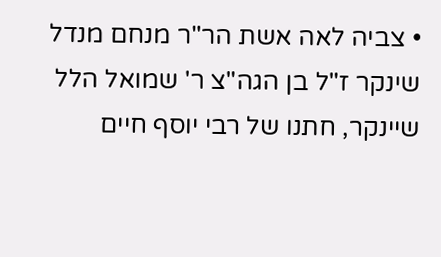• צביה לאה אשת הר"ר מנחם מנדל שינקר ז"ל בן הגה"צ ר' שמואל הלל שיינקר, חתנו של רבי יוסף חיים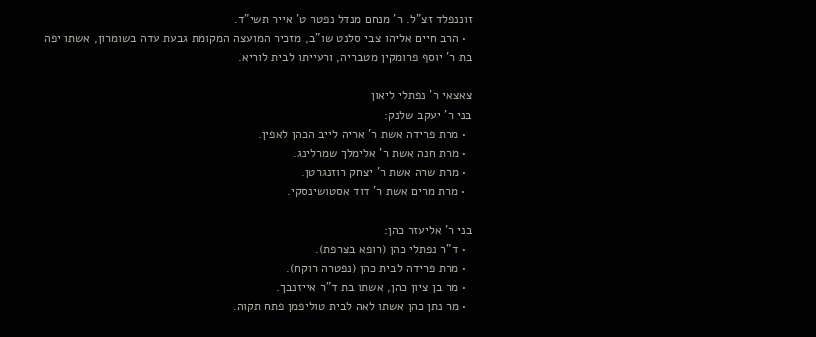זוננפלד זצ"ל. ר' מנחם מנדל נפטר ט' אייר תשי"ד.
  • הרב חיים אליהו צבי סלנט שו"ב, מזכיר המועצה המקומת גבעת עדה בשומרון, אשתו יפה בת ר' יוסף פרומקין מטבריה, ורעייתו לבית לוריא.

צאצאי ר' נפתלי ליאון
בני ר' יעקב שלנק:
  • מרת פרידה אשת ר' אריה לייב הכהן לאפין.
  • מרת חנה אשת ר' אלימלך שמרלינג.
  • מרת שרה אשת ר' יצחק רוזנגרטן.
  • מרת מרים אשת ר' דוד אסטושינסקי.

בני ר' אליעזר כהן:
  • ד"ר נפתלי כהן (רופא בצרפת).
  • מרת פרידה לבית כהן (נפטרה רוקח).
  • מר בן ציון כהן, אשתו בת ד"ר אייזנבך.
  • מר נתן כהן אשתו לאה לבית טוליפמן פתח תקוה.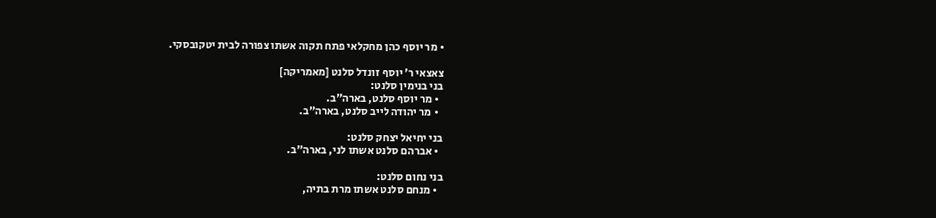• מר יוסף כהן מחקלאי פתח תקוה אשתו צפורה לבית יטקובסקי.

צאצאי ר' יוסף זונדל סלנט [מאמריקה]
בני בנימין סלנט:
  • מר יוסף סלנט, בארה"ב.
  • מר יהודה לייב סלנט, בארה"ב.

בני יחיאל יצחק סלנט:
  • אברהם סלנט אשתו לני, בארה"ב.

בני נחום סלנט:
  • מנחם סלנט אשתו מרת בתיה,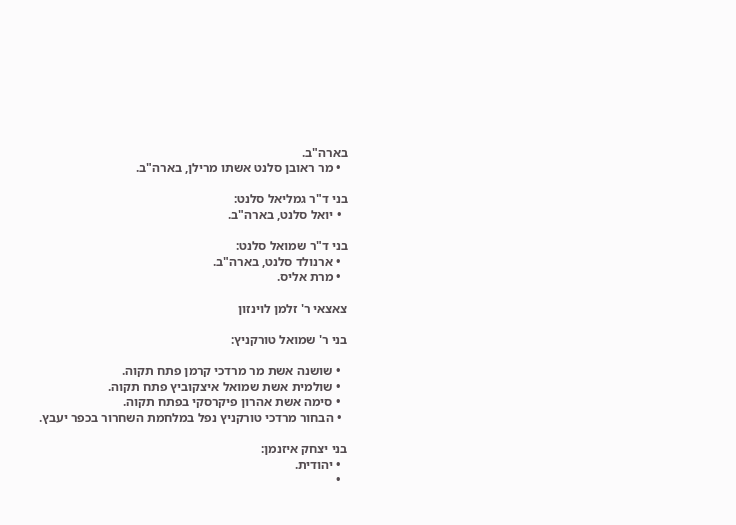בארה"ב.
  • מר ראובן סלנט אשתו מרילן, בארה"ב.

בני ד"ר גמליאל סלנט:
  • יואל סלנט, בארה"ב.

בני ד"ר שמואל סלנט:
  • ארנולד סלנט, בארה"ב.
  • מרת אליס.

צאצאי ר' זלמן לוינזון

בני ר' שמואל טורקניץ:

  • שושנה אשת מר מרדכי קרמן פתח תקוה.
  • שולמית אשת שמואל איצקוביץ פתח תקוה.
  • סימה אשת אהרון פיקרסקי בפתח תקוה.
  • הבחור מרדכי טורקניץ נפל במלחמת השחרור בכפר יעבץ.

בני יצחק איזנמן:
  • יהודית.
  •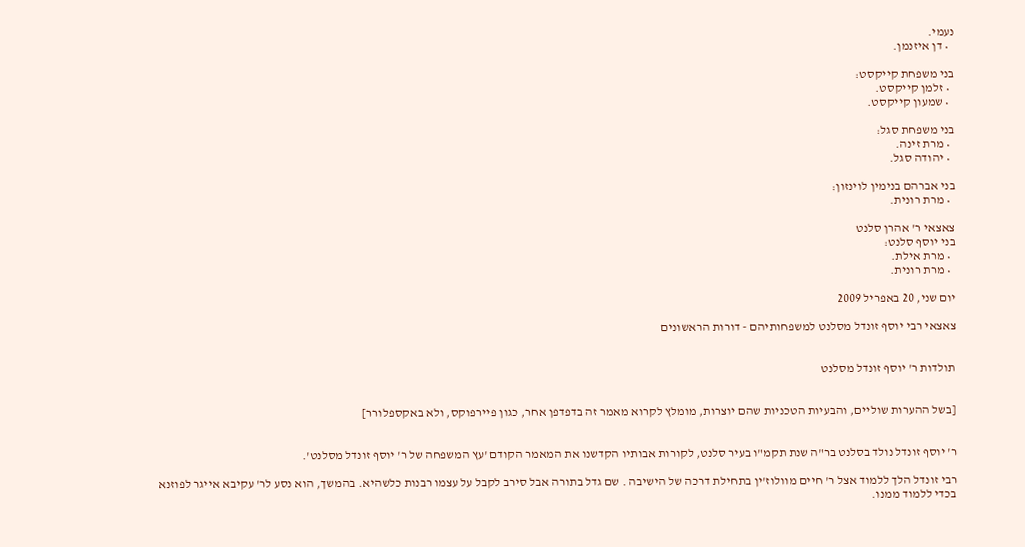נעמי.
  • דן איזנמן.

בני משפחת קייקסט:
  • זלמן קייקסט.
  • שמעון קייקסט.

בני משפחת סגל:
  • מרת זינה.
  • יהודה סגל.

בני אברהם בנימין לוינזון:
  • מרת רונית.

צאצאי ר' אהרן סלנט
בני יוסף סלנט:
  • מרת אילת.
  • מרת רונית.

יום שני, 20 באפריל 2009

צאצאי רבי יוסף זונדל מסלנט למשפחותיהם - דורות הראשונים


תולדות ר' יוסף זונדל מסלנט


[בשל ההערות שוליים, והבעיות הטכניות שהם יוצרות, מומלץ לקרוא מאמר זה בדפדפן אחר, כגון פיירפוקס, ולא באקספלורר]


ר' יוסף זונדל נולד בסלנט בר"ה שנת תקמ"ו בעיר סלנט, לקורות אבותיו הקדשנו את המאמר הקודם 'עץ המשפחה של ר' יוסף זונדל מסלנט'.

רבי זונדל הלך ללמוד אצל ר' חיים מוולוז'ין בתחילת דרכה של הישיבה . שם גדל בתורה אבל סירב לקבל על עצמו רבנות כלשהיא. בהמשך, הוא נסע לר' עקיבא אייגר לפוזנא בכדי ללמוד ממנו.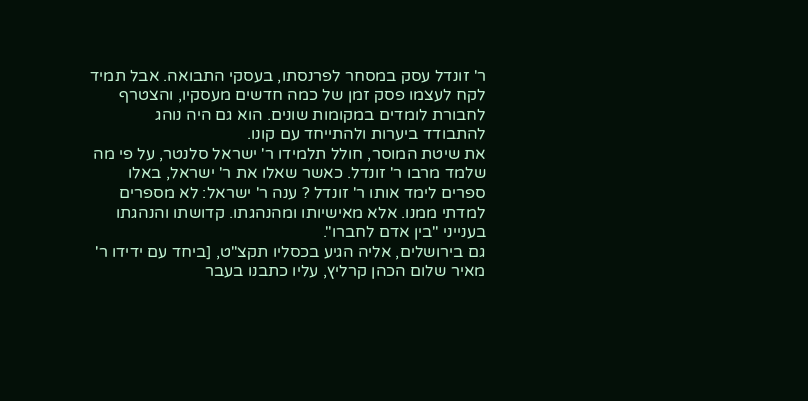ר' זונדל עסק במסחר לפרנסתו, בעסקי התבואה. אבל תמיד לקח לעצמו פסק זמן של כמה חדשים מעסקיו, והצטרף לחבורת לומדים במקומות שונים. הוא גם היה נוהג להתבודד ביערות ולהתייחד עם קונו.
את שיטת המוסר, חולל תלמידו ר' ישראל סלנטר, על פי מה שלמד מרבו ר' זונדל. כאשר שאלו את ר' ישראל, באלו ספרים לימד אותו ר' זונדל ? ענה ר' ישראל: לא מספרים למדתי ממנו. אלא מאישיותו ומהנהגתו. קדושתו והנהגתו בענייני "בין אדם לחברו".
גם בירושלים, אליה הגיע בכסליו תקצ"ט, [ביחד עם ידידו ר' מאיר שלום הכהן קרליץ, עליו כתבנו בעבר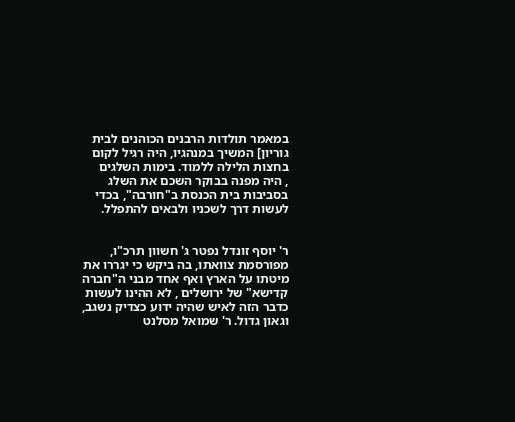במאמר תולדות הרבנים הכוהנים לבית גוריון] המשיך במנהגיו, היה רגיל לקום בחצות הלילה ללמוד. בימות השלגים
, היה מפנה בבוקר השכם את השלג בסביבות בית הכנסת ב"חורבה", בכדי לעשות דרך לשכניו ולבאים להתפלל.


ר' יוסף זונדל נפטר ג' חשוון תרכ"ו, מפורסמת צוואתו, בה ביקש כי יגררו את מיטתו על הארץ ואף אחד מבני ה"חברה קדישא" של ירושלים , לא ההינו לעשות כדבר הזה לאיש שהיה ידוע כצדיק נשגב, וגאון גדול. ר' שמואל מסלנט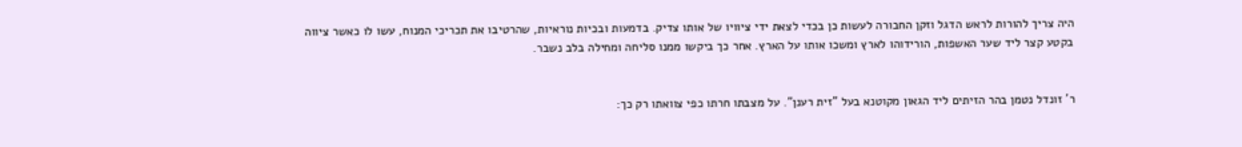היה צריך להורות לראש הדגל וזקן החבורה לעשות כן בכדי לצאת ידי ציוויו של אותו צדיק. בדמעות ובכיות נוראיות, שהרטיבו את תכריכי המנוח, עשו לו כאשר ציווה בקטע קצר ליד שער האשפות, הורידוהו לארץ ומשכו אותו על הארץ. אחר כך ביקשו ממנו סליחה ומחילה בלב נשבר.


ר' זונדל נטמן בהר הזיתים ליד הגאון מקוטנא בעל "זית רענן". על מצבתו חרתו כפי צוואתו רק כך: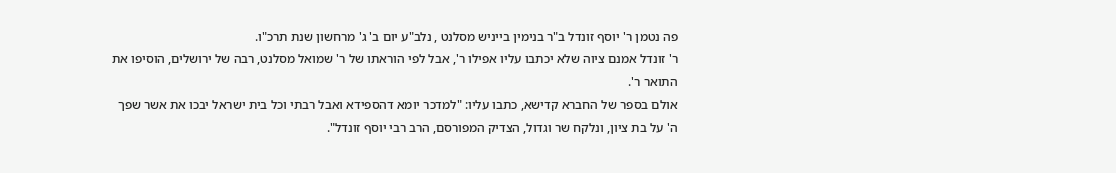פה נטמן ר' יוסף זונדל ב"ר בנימין בייניש מסלנט , נלב"ע יום ב' ג' מרחשון שנת תרכ"ו.
ר' זונדל אמנם ציוה שלא יכתבו עליו אפילו ר', אבל לפי הוראתו של ר' שמואל מסלנט, רבה של ירושלים, הוסיפו את התואר ר'.
אולם בספר של החברא קדישא, כתבו עליו: "למדכר יומא דהספידא ואבל רבתי וכל בית ישראל יבכו את אשר שפך ה' על בת ציון, ונלקח שר וגדול, הצדיק המפורסם, הרב רבי יוסף זונדל".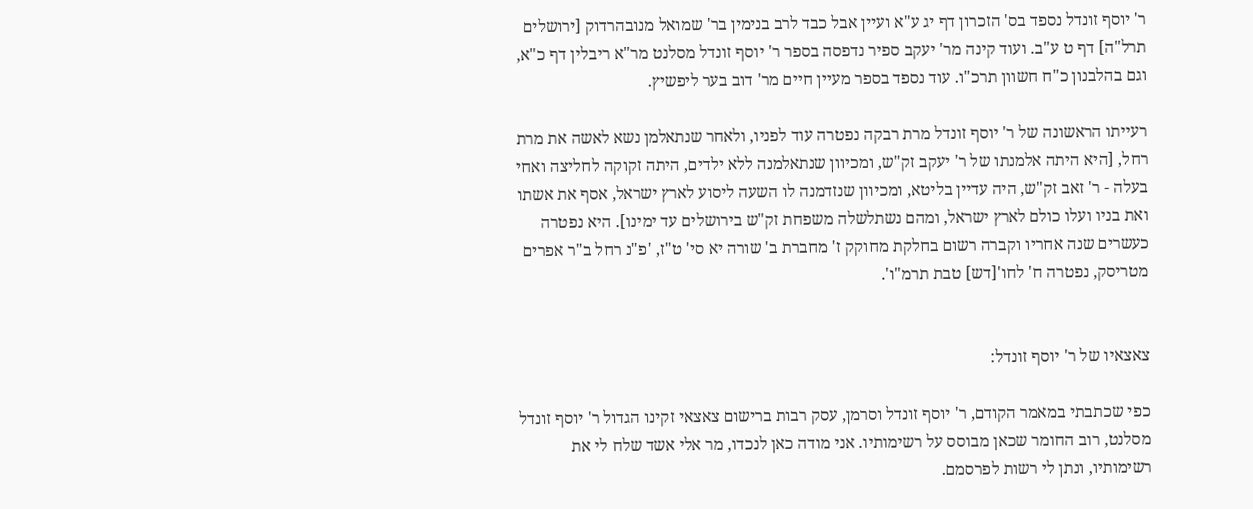ר' יוסף זונדל נספד בס' הזכרון דף יג ע"א ועיין אבל כבד לרב בנימין בר' שמואל מנובהרדוק [ירושלים תרל"ה] דף ט ע"ב. ועוד קינה מר' יעקב ספיר נדפסה בספר ר' יוסף זונדל מסלנט מר"א ריבלין דף כ"א, וגם בהלבנון כ"ח חשוון תרכ"ו. עוד נספד בספר מעיין חיים מר' דוב בער ליפשיץ.

רעייתו הראשונה של ר' יוסף זונדל מרת רבקה נפטרה עוד לפניו, ולאחר שנתאלמן נשא לאשה את מרת רחל, [היא היתה אלמנתו של ר' יעקב זק"ש, ומכיוון שנתאלמנה ללא ילדים, היתה זקוקה לחליצה ואחי בעלה - ר' זאב זק"ש, היה עדיין בליטא, ומכיוון שנזדמנה לו השעה ליסוע לארץ ישראל, אסף את אשתו ואת בניו ועלו כולם לארץ ישראל, ומהם נשתלשלה משפחת זק"ש בירושלים עד ימינו]. היא נפטרה כעשרים שנה אחריו וקברה רשום בחלקת מחוקק ז' מחברת ב' שורה יא סי' ט"ז, 'פ"נ רחל ב"ר אפרים מטריסק, נפטרה ח' לחו'[דש] טבת תרמ"ו'.


צאצאיו של ר' יוסף זונדל:

כפי שכתבתי במאמר הקודם, ר' יוסף זונדל וסרמן, עסק רבות ברישום צאצאי זקינו הגדול ר' יוסף זונדל מסלנט, רוב החומר שכאן מבוסס על רשימותיו. אני מודה כאן לנכדו, מר אלי אשד שלח לי את רשימותיו, ונתן לי רשות לפרסמם.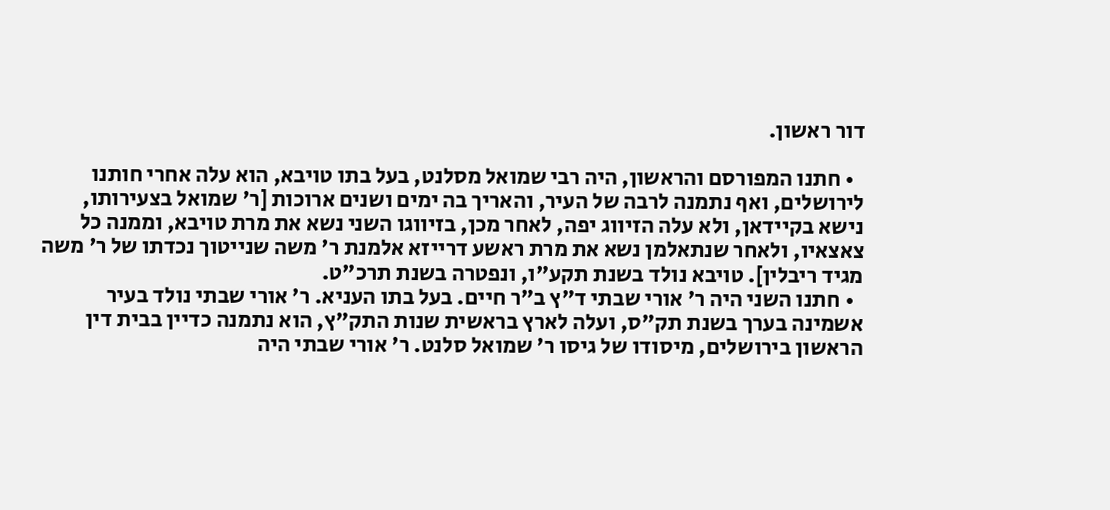דור ראשון.

  • חתנו המפורסם והראשון, היה רבי שמואל מסלנט, בעל בתו טויבא, הוא עלה אחרי חותנו לירושלים, ואף נתמנה לרבה של העיר, והאריך בה ימים ושנים ארוכות [ר' שמואל בצעירותו, נישא בקיידאן, ולא עלה הזיווג יפה, לאחר מכן, בזיווגו השני נשא את מרת טויבא, וממנה כל צאצאיו, ולאחר שנתאלמן נשא את מרת ראשע דרייזא אלמנת ר' משה שנייטוך נכדתו של ר' משה מגיד ריבלין]. טויבא נולד בשנת תקע"ו, ונפטרה בשנת תרכ"ט.
  • חתנו השני היה ר' אורי שבתי ד"ץ ב"ר חיים. בעל בתו העניא. ר' אורי שבתי נולד בעיר אשמינה בערך בשנת תק"ס, ועלה לארץ בראשית שנות התק"ץ, הוא נתמנה כדיין בבית דין הראשון בירושלים, מיסודו של גיסו ר' שמואל סלנט. ר' אורי שבתי היה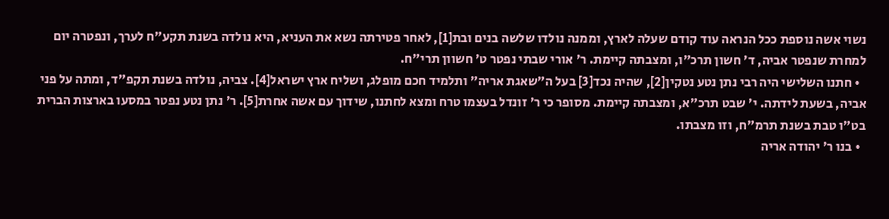נשוי אשה נוספת ככל הנראה עוד קודם שעלה לארץ, וממנה נולדו שלשה בנים ובת[1], לאחר פטירתה נשא את העניא, היא נולדה בשנת תקע"ח לערך, ונפטרה יום למחרת שנפטר אביה, ד' חשון תרכ"ו, ומצבתה קיימת. ר' אורי שבתי נפטר ט' חשוון תרי"ח.
  • חתנו השלישי היה רבי נתן נטע נטקין[2], שהיה נכד[3] בעל ה"שאגת אריה" ותלמיד חכם מופלג, ושליח ארץ ישראל[4]. צביה, נולדה בשנת תקפ"ד, ומתה על פני אביה, בשעת לידתה. י' שבט תרכ"א, ומצבתה קיימת. מסופר כי ר' זונדל בעצמו טרח ומצא לחתנו, שידוך עם אשה אחרת[5]. ר' נתן נטע נפטר במסעו בארצות הברית בט"ו טבת בשנת תרמ"ח, וזו מצבתו.
  • בנו ר' יהודה אריה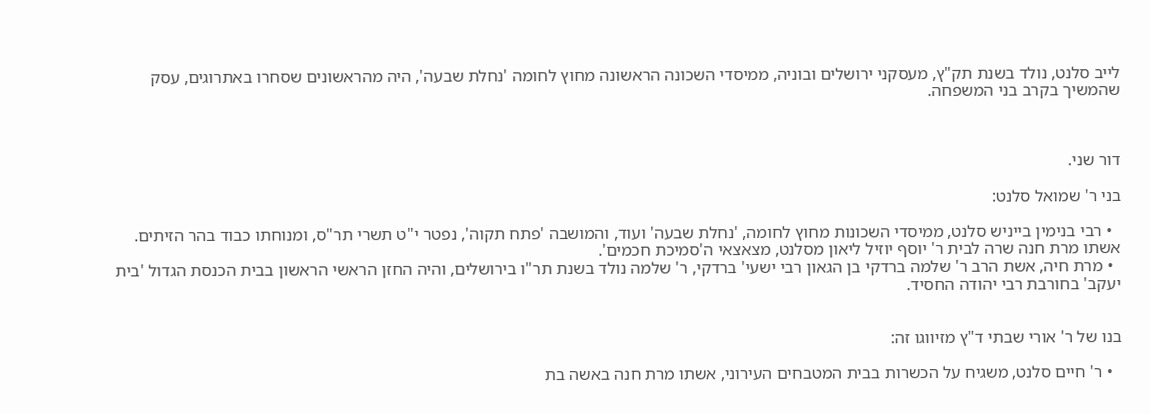לייב סלנט, נולד בשנת תק"ץ, מעסקני ירושלים ובוניה, ממיסדי השכונה הראשונה מחוץ לחומה 'נחלת שבעה', היה מהראשונים שסחרו באתרוגים, עסק שהמשיך בקרב בני המשפחה.



דור שני.

בני ר' שמואל סלנט:

  • רבי בנימין בייניש סלנט, ממיסדי השכונות מחוץ לחומה, 'נחלת שבעה' ועוד, והמושבה 'פתח תקוה', נפטר י"ט תשרי תר"ס, ומנוחתו כבוד בהר הזיתים. אשתו מרת חנה שרה לבית ר' יוסף יוזיל ליאון מסלנט, מצאצאי ה'סמיכת חכמים'.
  • מרת חיה, אשת הרב ר' שלמה ברדקי בן הגאון רבי ישעי' ברדקי, ר' שלמה נולד בשנת תר"ו בירושלים, והיה החזן הראשי הראשון בבית הכנסת הגדול 'בית יעקב' בחורבת רבי יהודה החסיד.


בנו של ר' אורי שבתי ד"ץ מזיווגו זה:

  • ר' חיים סלנט, משגיח על הכשרות בבית המטבחים העירוני, אשתו מרת חנה באשה בת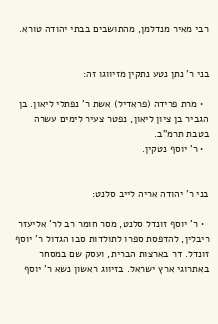רבי מאיר מנדלמן, מהתושבים בבתי יהודה טורא.


בני ר' נתן נטע נתקין מזיווגו זה:

  • מרת פרידה (פראדיל) אשת ר' נפתלי ליאון. בן הגביר בן ציון ליאון, נפטר צעיר לימים עשרה בטבת תרמ"ב.
  • ר' יוסף נטקין.


בני ר' יהודה אריה לייב סלנט:

  • ר' יוסף זונדל סלנט, מסר חומר רב לר' אליעזר ריבלין, להדפסת ספרו לתולדות סבו הגדול ר' יוסף זונדל. דר בארצות הברית, ועסק שם במסחר באתרוגי ארץ ישראל. בזיווג ראשון נשא ר' יוסף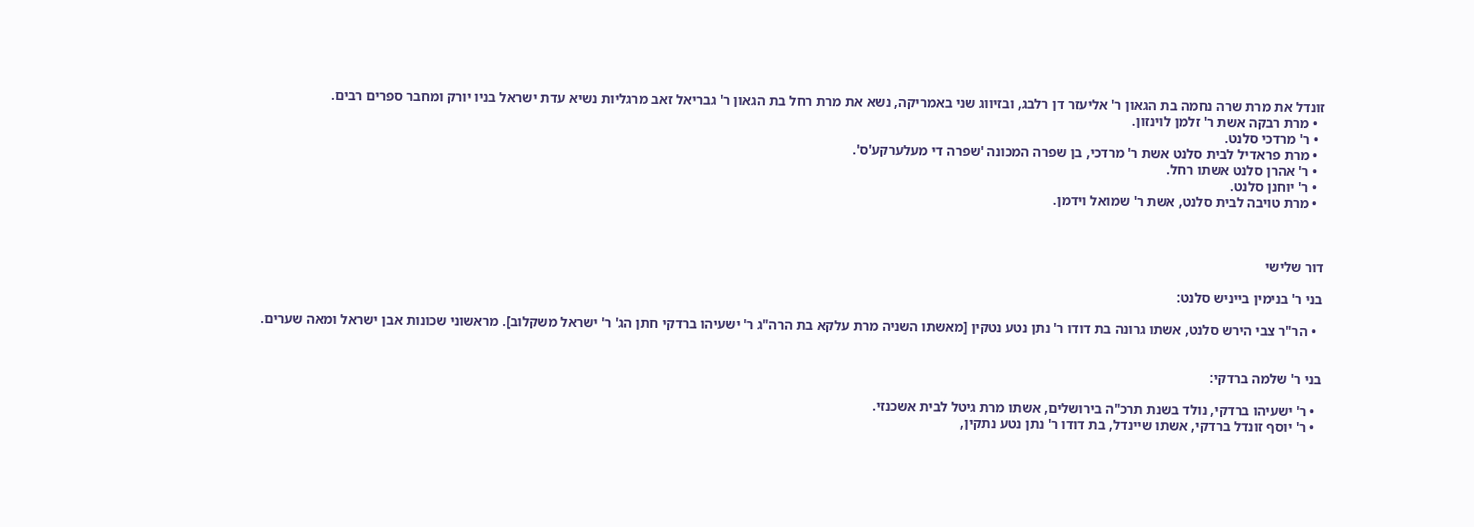זונדל את מרת שרה נחמה בת הגאון ר' אליעזר דן רלבג, ובזיווג שני באמריקה, נשא את מרת רחל בת הגאון ר' גבריאל זאב מרגליות נשיא עדת ישראל בניו יורק ומחבר ספרים רבים.
  • מרת רבקה אשת ר' זלמן לוינזון.
  • ר' מרדכי סלנט.
  • מרת פראדיל לבית סלנט אשת ר' מרדכי, בן שפרה המכונה 'שפרה די מעלערקע'ס'.
  • ר' אהרן סלנט אשתו רחל.
  • ר' יוחנן סלנט.
  • מרת טויבה לבית סלנט, אשת ר' שמואל וידמן.



דור שלישי

בני ר' בנימין בייניש סלנט:

  • הר"ר צבי הירש סלנט, אשתו גרונה בת דודו ר' נתן נטע נטקין [מאשתו השניה מרת עלקא בת הרה"ג ר' ישעיהו ברדקי חתן הג' ר' ישראל משקלוב]. מראשוני שכונות אבן ישראל ומאה שערים.


בני ר' שלמה ברדקי:

  • ר' ישעיהו ברדקי, נולד בשנת תרכ"ה בירושלים, אשתו מרת גיטל לבית אשכנזי.
  • ר' יוסף זונדל ברדקי, אשתו שיינדל, בת דודו ר' נתן נטע נתקין,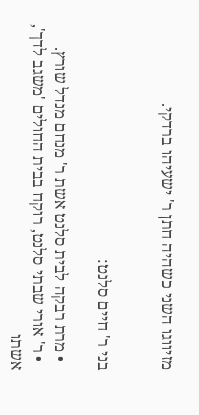מזיווגו השני כשהיה חתן ר' ישעיהו ברדקי.


בני ר' חיים סלנט:

  • מרת רבקה לבית סלנט אשת ר' מנחם מנדל שורץ.
  • ר' אורי שבתי סלנט, רוקח בבית החולים 'משגב לדך', אשתו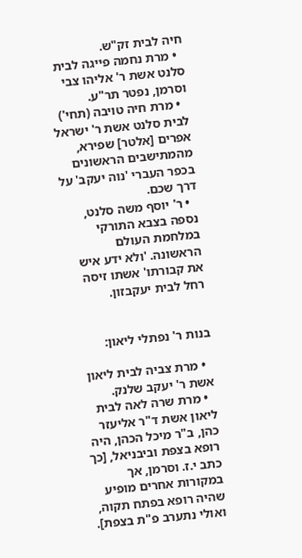חיה לבית זק"ש.
  • מרת נחמה פייגה לבית סלנט אשת ר' אליהו צבי וסרמן, נפטר תר"ע.
  • מרת חיה טויבה (תחי') לבית סלנט אשת ר' ישראל אפרים [אלטר] שפירא, מהמתישבים הראשונים בכפר העברי 'נוה יעקב' על דרך שכם.
  • ר' יוסף משה סלנט, נספה בצבא התורקי במלחמת העולם הראשונה. 'ולא ידע איש את קבורתו' אשתו זיסה רחל לבית יעקבזון.


בנות ר' נפתלי ליאון:

  • מרת צביה לבית ליאון אשת ר' יעקב שלנק.
  • מרת שרה לאה לבית ליאון אשת ד"ר אליעזר כהן, ב"ר מיכל הכהן, היה רופא בצפת וביבניאל, [כך כתב י.ז. וסרמן, אך במקורות אחרים מופיע שהיה רופא בפתח תקוה, ואולי נתערב פ"ת בצפת].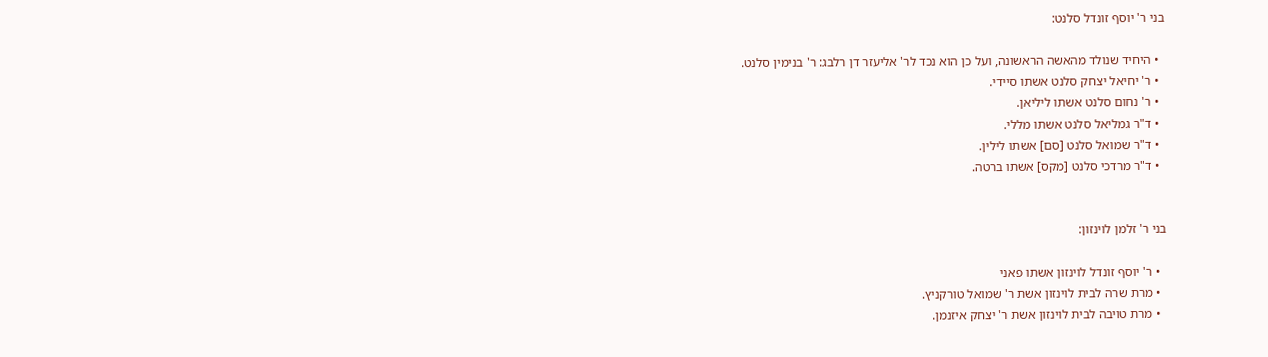בני ר' יוסף זונדל סלנט:

  • היחיד שנולד מהאשה הראשונה, ועל כן הוא נכד לר' אליעזר דן רלבג: ר' בנימין סלנט.
  • ר' יחיאל יצחק סלנט אשתו סיידי.
  • ר' נחום סלנט אשתו ליליאן.
  • ד"ר גמליאל סלנט אשתו מללי.
  • ד"ר שמואל סלנט [סם] אשתו לילין.
  • ד"ר מרדכי סלנט [מקס] אשתו ברטה.


בני ר' זלמן לוינזון:

  • ר' יוסף זונדל לוינזון אשתו פאני
  • מרת שרה לבית לוינזון אשת ר' שמואל טורקניץ.
  • מרת טויבה לבית לוינזון אשת ר' יצחק איזנמן.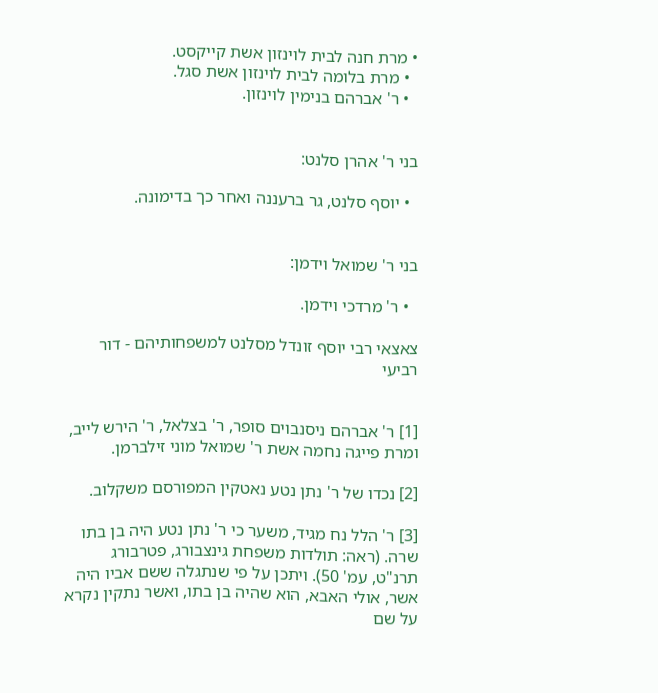• מרת חנה לבית לוינזון אשת קייקסט.
  • מרת בלומה לבית לוינזון אשת סגל.
  • ר' אברהם בנימין לוינזון.


בני ר' אהרן סלנט:

  • יוסף סלנט, גר ברעננה ואחר כך בדימונה.


בני ר' שמואל וידמן:

  • ר' מרדכי וידמן.

צאצאי רבי יוסף זונדל מסלנט למשפחותיהם - דור רביעי


[1] ר' אברהם ניסנבוים סופר, ר' בצלאל, ר' הירש לייב, ומרת פייגה נחמה אשת ר' שמואל מוני זילברמן.

[2] נכדו של ר' נתן נטע נאטקין המפורסם משקלוב.

[3] ר' הלל נח מגיד, משער כי ר' נתן נטע היה בן בתו שרה. (ראה: תולדות משפחת גינצבורג, פטרבורג תרנ"ט, עמ' 50). ויתכן על פי שנתגלה ששם אביו היה אשר, אולי האבא, הוא שהיה בן בתו, ואשר נתקין נקרא על שם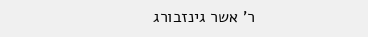ר' אשר גינזבורג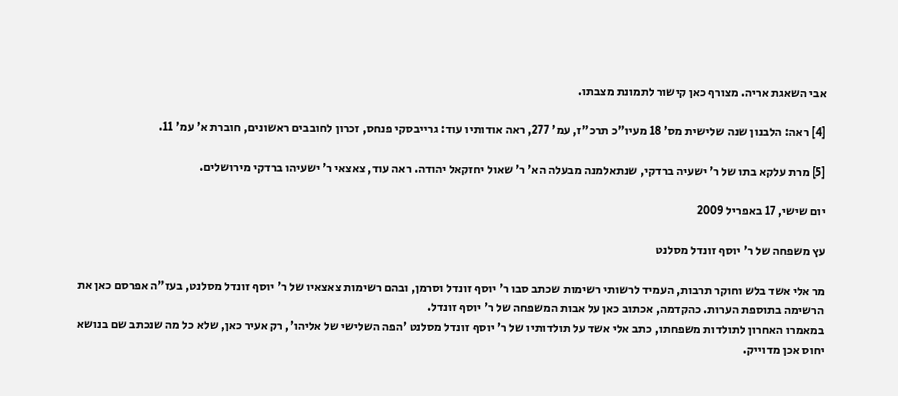אבי השאגת אריה. מצורף כאן קישור לתמונת מצבתו.

[4] ראה: הלבנון שנה שלישית מס' 18 מעיו"כ תרכ"ז, עמ' 277, ראה אודותיו עוד: גרייבסקי פנחס, זכרון לחובבים ראשונים, חוברת א' עמ' 11.

[5] מרת עלקא בתו של ר' ישעיה ברדקי, שנתאלמנה מבעלה הא' ר' שאול יחזקאל יהודה. ראה עוד, צאצאי ר' ישעיהו ברדקי מירושלים.

יום שישי, 17 באפריל 2009

עץ משפחה של ר' יוסף זונדל מסלנט

מר אלי אשד בלש וחוקר תרבות, העמיד לרשותי רשימות שכתב סבו ר' יוסף זונדל וסרמן, ובהם רשימות צאצאיו של ר' יוסף זונדל מסלנט, בעז"ה אפרסם כאן את הרשימה בתוספת הערות. כהקדמה, אכתוב כאן על אבות המשפחה של ר' יוסף זונדל.
במאמרו האחרון לתולדות משפחתו, כתב אלי אשד על תולדותיו של ר' יוסף זונדל מסלנט 'הפה השלישי של אליהו', רק אעיר כאן, שלא כל מה שנכתב שם בנושא יחוס אכן מדוייק.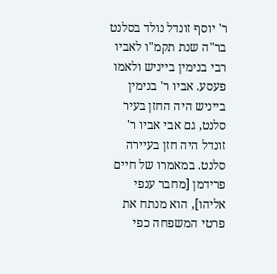ר' יוסף זונדל נולד בסלנט בר"ה שנת תקמ"ו לאביו רבי בנימין בייניש ולאמו פעסע. אביו ר' בנימין בייניש היה החזן בעיר סלנט, גם אבי אביו ר' זונדל היה חזן בעיירה סלנט. במאמרו של חיים פרידמן [מחבר ענפי אליהו], הוא מנתח את פרטי המשפחה כפי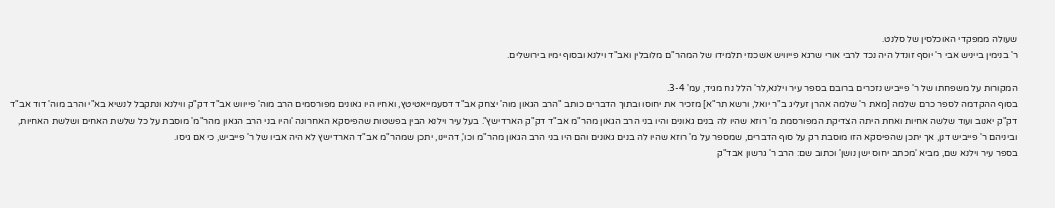שעולה ממפקדי האוכלסין של סלנט.
ר' בנימין בייניש אבי ר' יוסף זונדל היה נכד לרבי אורי שרגא פייוויש אשכנזי תלמידו של המהר"ם מלובלין ואב"ד וילנא ובסוף ימיו בירושלים.

המקורות על משפחתו של ר' פייביש נזכרים ברובם בספר עיר וילנא,לר' הלל נח מגיד, עמ' 3-4.
בסוף ההקדמה לספר כרם שלמה [מאת ר' שלמה אהרן זעליג ב"ר יואל, ורשא תר"א] מזכיר את יחוסו ובתוך הדברים כותב "הרב הגאון מוה' יצחק אב"ד דסעמייאטיטץ, ואחיו היו גאונים מפורסמים הרב מוה' פייווש אב"ד דק"ק ווילנא ונתקבל לנשיא בא"י והרב מוה' דוד אב"ד דק"ק יאנוב ועוד שלשה אחיות ואחת היתה הצדיקת המפורסמת מ' רוזא שהיו לה בנים גאונים והיו בני הרב הגאון מהר"מ אב"ד דק"ק הארדישץ". בעל עיר וילנא הבין בפשטות שהפיסקא האחרונה 'והיו בני הרב הגאון מהר"מ' מוסבת על כל שלשת האחים ושלשת האחיות, וביניהם ר' פייביש דנן, אך יתכן שהפיסקא הזו מוסבת רק על סוף הדברים, שמספר על מ' רוזא שהיו לה בנים גאונים והם היו בני הרב הגאון מהר"מ וכו', דהיינו, יתכן שמהר"מ אב"ד הארדישץ לא היה אביו של ר' פייביש, כי אם גיסו.
בספר עיר וילנא שם, מביא 'מכתב יחוס ישן נושן' וכתוב שם: הרב ר' גרשון אבד"ק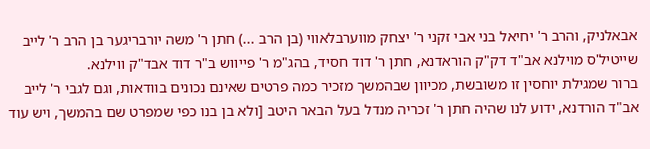אבאלניק, והרב ר' יחיאל בני אבי זקני ר' יצחק מווערבלאווי (בן הרב ...) חתן ר' משה יורבריגער בן הרב ר' לייב שייטיל'ס מוילנא אב"ד דק"ק הוראדנא, חתן ר' דוד חסיד, בהג"מ ר' פייווש ב"ר דוד אבד"ק ווילנא.
ברור שמגילת יוחסין זו משובשת, מכיוון שבהמשך מזכיר כמה פרטים שאינם נכונים בוודאות, וגם לגבי ר' לייב אב"ד הורדנא, ידוע לנו שהיה חתן ר' זכריה מנדל בעל הבאר היטב [ולא בן בנו כפי שמפרט שם בהמשך, ויש עוד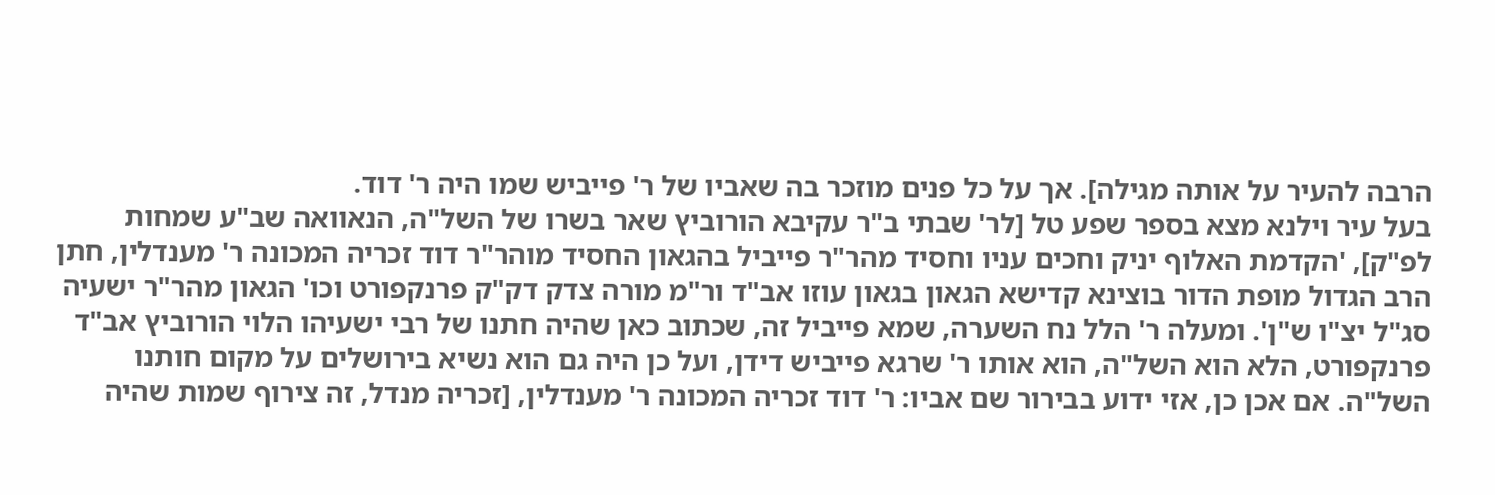הרבה להעיר על אותה מגילה]. אך על כל פנים מוזכר בה שאביו של ר' פייביש שמו היה ר' דוד.
בעל עיר וילנא מצא בספר שפע טל [לר' שבתי ב"ר עקיבא הורוביץ שאר בשרו של השל"ה, הנאוואה שב"ע שמחות לפ"ק], 'הקדמת האלוף יניק וחכים עניו וחסיד מהר"ר פייביל בהגאון החסיד מוהר"ר דוד זכריה המכונה ר' מענדלין, חתן הרב הגדול מופת הדור בוצינא קדישא הגאון בגאון עוזו אב"ד ור"מ מורה צדק דק"ק פרנקפורט וכו' הגאון מהר"ר ישעיה סג"ל יצ"ו ש"ן'. ומעלה ר' הלל נח השערה, שמא פייביל זה, שכתוב כאן שהיה חתנו של רבי ישעיהו הלוי הורוביץ אב"ד פרנקפורט, הלא הוא השל"ה, הוא אותו ר' שרגא פייביש דידן, ועל כן היה גם הוא נשיא בירושלים על מקום חותנו השל"ה. אם אכן כן, אזי ידוע בבירור שם אביו: ר' דוד זכריה המכונה ר' מענדלין, [זכריה מנדל, זה צירוף שמות שהיה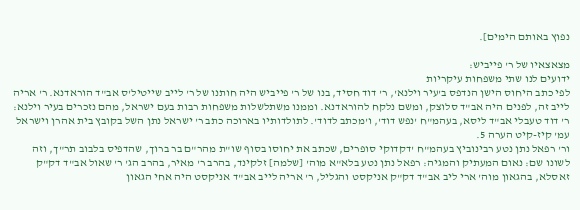נפוץ באותם הימים].

מצאצאיו של ר' פייביש:
ידועים לנו שתי משפחות עיקריות
לפי כתב היחוס הישן הנדפס ב'עיר וילנא', ר' דוד חסיד, בנו של ר' פייביש היה חותנו של ר' לייב שייטיל'ס אב"ד הוראדנא. ר' אריה לייב זה, לפנים היה אב"ד סלוצק, ומשם נלקח להוראדנא. וממנו משתלשלות משפחות רבות בעם ישראל, מהם נזכרים בעיר וילנא:
ר' דוד טעבלי אב"ד ליסא, בעהמ"ח 'נפש דוד', ו'מכתב לדוד'. לתולדותיו בארוכה כתב ר' ישראל נתן השל בקובץ בית אהרן וישראל עמ' קיז-קיט הערה 5.
ור' רפאל נתן נטע רבינוביץ בעהמ"ח 'דקדוקי סופרים, שכתב את יחוסו בסוף שו"ת מהר"ם בר ברוך, שהדפיס בלבוב תר"ך, וזה לשונו שם: נאום המעתיק והמגיה: רפאל נתן נטע בלא"א מוה' [שלמה] זלקינד, בהרב ר' מאיר, בהרב הג' ר' שאול אב"ד דק"ק זאסלא, בהגאון מוה' ארי ליב אב"ד דק"ק אניקסט והגליל, ר' אריה לייב אב"ד אניקסט היה אחי הגאון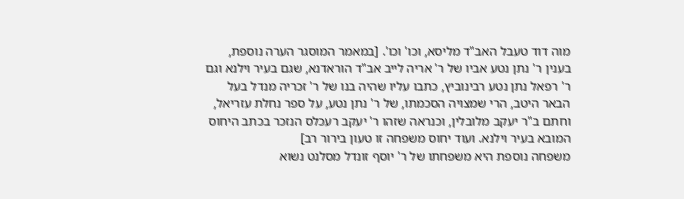מוה דוד טעבל האב"ד מליסא, וכו' וכו'. [במאמר המוסגר הערה נוספת, בענין ר' נתן נטע אביו של ר' אריה לייב אב"ד הוראדנא, שגם בעיר וילנא וגם ר' רפאל נתן נטע רבינוביץ, כתבו עליו שהיה בנו של ר' זכריה מנדל בעל הבאר היטב, הרי שמצויה הסכמתו, של ר' נתן נטע, על ספר נחלת עזריאל, וחתם ב"ר יעקב מלובלין, וכנראה שזהו ר' יעקב רעכלס הנזכר בכתב היחוס המובא בעיר וילנא. ועוד יחוס משפחה זו טעון בירור רב]
משפחה נוספת היא משפחתו של ר' יוסף זונדל מסלנט נשוא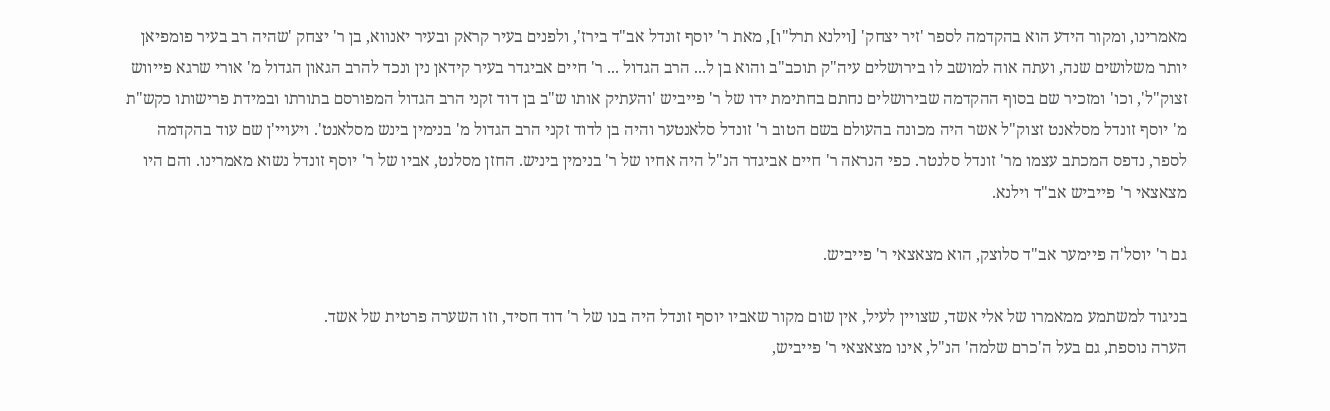מאמרינו, ומקור הידע הוא בהקדמה לספר 'זיר יצחק' [וילנא תרל"ו], מאת ר' יוסף זונדל אב"ד בירז', ולפנים בעיר קראק ובעיר יאנווא, בן ר' יצחק 'שהיה רב בעיר פומפיאן יותר משלושים שנה, ועתה אוה למושב לו בירושלים עיה"ק תוכב"ב והוא בן ל... הרב הגדול ... ר' חיים אביגדר בעיר קידאן נין ונכד להרב הגאון הגדול מ' אורי שרגא פייווש זצוק"ל', וכו' ומזכיר שם בסוף ההקדמה שבירושלים נחתם בחתימת ידו של ר' פייביש 'והעתיק אותו ש"ב בן דוד זקני הרב הגדול המפורסם בתורתו ובמידת פרישותו כקש"ת מ' יוסף זונדל מסלאנט זצוק"ל אשר היה מכונה בהעולם בשם הטוב ר' זונדל סלאנטער והיה בן לדוד זקני הרב הגדול מ' בנימין בינש מסלאנט'. ויעויי'ן שם עוד בהקדמה לספר, נדפס המכתב עצמו מר' זונדל סלנטר. כפי הנראה ר' חיים אביגדר הנ"ל היה אחיו של ר' בנימין ביניש. החזן מסלנט, אביו של ר' יוסף זונדל נשוא מאמרינו. והם היו מצאצאי ר' פייביש אב"ד וילנא.

גם ר' יוסל'ה פיימער אב"ד סלוצק, הוא מצאצאי ר' פייביש.

בניגוד למשתמע ממאמרו של אלי אשד, שצויין לעיל, אין שום מקור שאביו יוסף זונדל היה בנו של ר' דוד חסיד, וזו השערה פרטית של אשד.
הערה נוספת, גם בעל ה'כרם שלמה' הנ"ל, אינו מצאצאי ר' פייביש,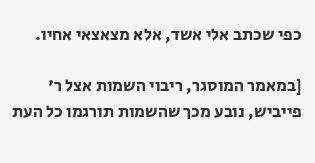כפי שכתב אלי אשד, אלא מצאצאי אחיו.

[במאמר המוסגר, ריבוי השמות אצל ר' פייביש, נובע מכך שהשמות תורגמו כל העת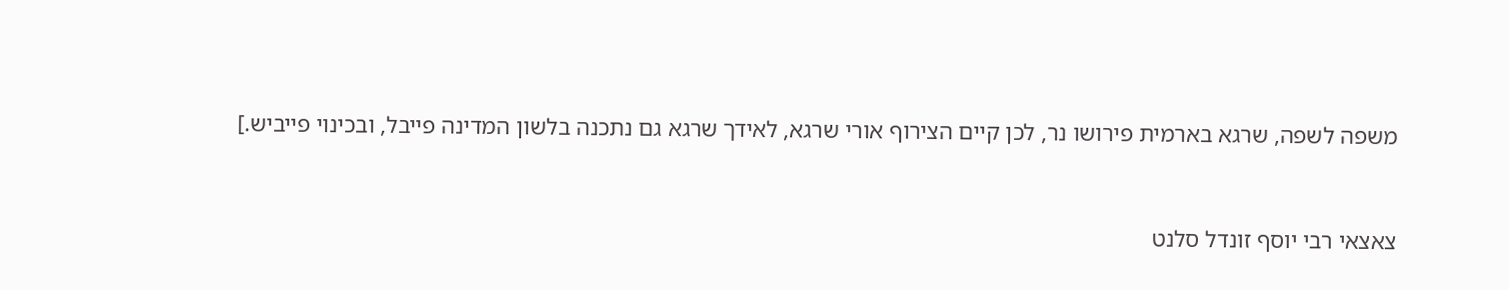משפה לשפה, שרגא בארמית פירושו נר, לכן קיים הצירוף אורי שרגא, לאידך שרגא גם נתכנה בלשון המדינה פייבל, ובכינוי פייביש.]


צאצאי רבי יוסף זונדל סלנט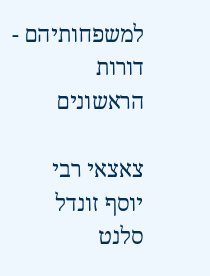למשפחותיהם - דורות הראשונים

צאצאי רבי יוסף זונדל סלנט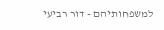למשפחותיהם - דור רביעי